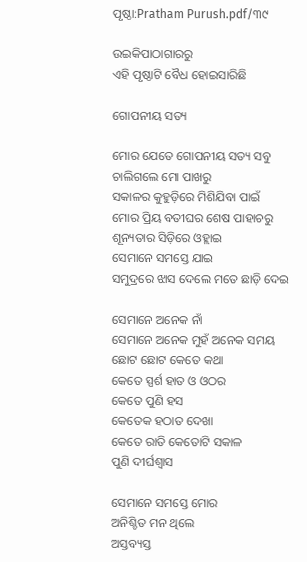ପୃଷ୍ଠା:Pratham Purush.pdf/୩୯

ଉଇକିପାଠାଗାର‌ରୁ
ଏହି ପୃଷ୍ଠାଟି ବୈଧ ହୋଇସାରିଛି

ଗୋପନୀୟ ସତ୍ୟ

ମୋର ଯେତେ ଗୋପନୀୟ ସତ୍ୟ ସବୁ
ଚାଲିଗଲେ ମୋ ପାଖରୁ
ସକାଳର କୁହୁଡ଼ିରେ ମିଶିଯିବା ପାଇଁ
ମୋର ପ୍ରିୟ ବତୀଘର ଶେଷ ପାହାଚରୁ
ଶୂନ୍ୟତାର ସିଡ଼ିରେ ଓହ୍ଲାଇ
ସେମାନେ ସମସ୍ତେ ଯାଇ
ସମୁଦ୍ରରେ ଝାସ ଦେଲେ ମତେ ଛାଡ଼ି ଦେଇ

ସେମାନେ ଅନେକ ନାଁ
ସେମାନେ ଅନେକ ମୁହଁ ଅନେକ ସମୟ
ଛୋଟ ଛୋଟ କେତେ କଥା
କେତେ ସ୍ପର୍ଶ ହାତ ଓ ଓଠର
କେତେ ପୁଣି ହସ
କେତେକ ହଠାତ ଦେଖା
କେତେ ରାତି କେତୋଟି ସକାଳ
ପୁଣି ଦୀର୍ଘଶ୍ୱାସ

ସେମାନେ ସମସ୍ତେ ମୋର
ଅନିଶ୍ଚିତ ମନ ଥିଲେ
ଅସ୍ତବ୍ୟସ୍ତ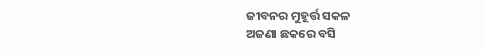ଜୀବନର ମୁହୂର୍ତ୍ତ ସକଳ
ଅଜଣା ଛକରେ ବସି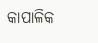କାପାଳିକ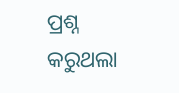ପ୍ରଶ୍ନ କରୁଥଲା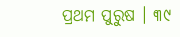ପ୍ରଥମ ପୁରୁଷ । ୩୯